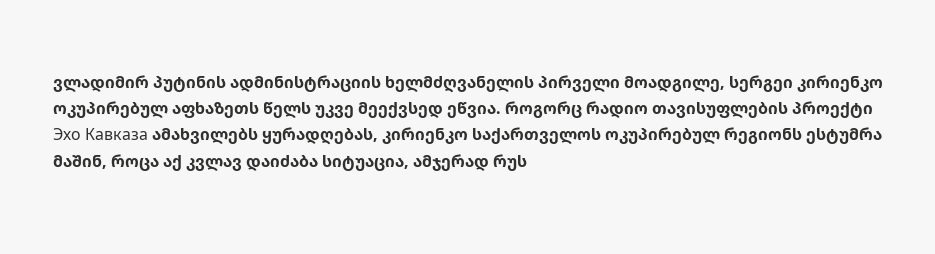ვლადიმირ პუტინის ადმინისტრაციის ხელმძღვანელის პირველი მოადგილე, სერგეი კირიენკო ოკუპირებულ აფხაზეთს წელს უკვე მეექვსედ ეწვია. როგორც რადიო თავისუფლების პროექტი Эхо Кавказа ამახვილებს ყურადღებას, კირიენკო საქართველოს ოკუპირებულ რეგიონს ესტუმრა მაშინ, როცა აქ კვლავ დაიძაბა სიტუაცია, ამჯერად რუს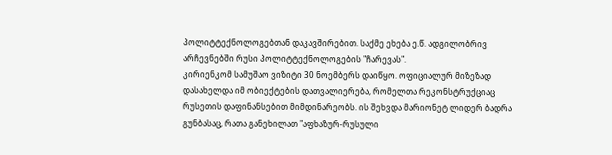პოლიტტექნოლოგებთან დაკავშირებით. საქმე ეხება ე.წ. ადგილობრივ არჩევნებში რუსი პოლიტტექნოლოგების "ჩარევას".
კირიენკომ სამუშაო ვიზიტი 30 ნოემბერს დაიწყო. ოფიციალურ მიზეზად დასახელდა იმ ობიექტების დათვალიერება, რომელთა რეკონსტრუქციაც რუსეთის დაფინანსებით მიმდინარეობს. ის შეხვდა მარიონეტ ლიდერ ბადრა გუნბასაც, რათა განეხილათ "აფხაზურ-რუსული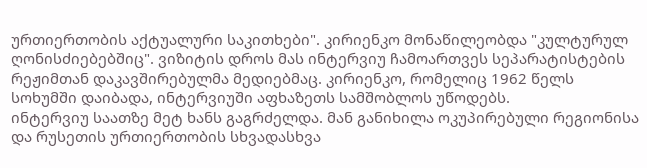ურთიერთობის აქტუალური საკითხები". კირიენკო მონაწილეობდა "კულტურულ ღონისძიებებშიც". ვიზიტის დროს მას ინტერვიუ ჩამოართვეს სეპარატისტების რეჟიმთან დაკავშირებულმა მედიებმაც. კირიენკო, რომელიც 1962 წელს სოხუმში დაიბადა, ინტერვიუში აფხაზეთს სამშობლოს უწოდებს.
ინტერვიუ საათზე მეტ ხანს გაგრძელდა. მან განიხილა ოკუპირებული რეგიონისა და რუსეთის ურთიერთობის სხვადასხვა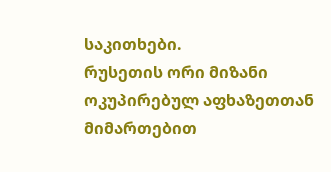საკითხები.
რუსეთის ორი მიზანი ოკუპირებულ აფხაზეთთან მიმართებით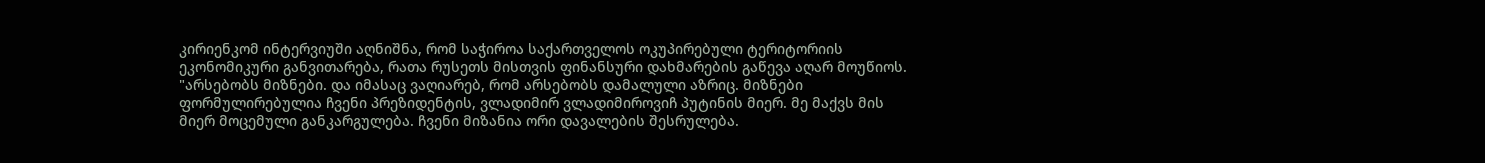კირიენკომ ინტერვიუში აღნიშნა, რომ საჭიროა საქართველოს ოკუპირებული ტერიტორიის ეკონომიკური განვითარება, რათა რუსეთს მისთვის ფინანსური დახმარების გაწევა აღარ მოუწიოს.
"არსებობს მიზნები. და იმასაც ვაღიარებ, რომ არსებობს დამალული აზრიც. მიზნები ფორმულირებულია ჩვენი პრეზიდენტის, ვლადიმირ ვლადიმიროვიჩ პუტინის მიერ. მე მაქვს მის მიერ მოცემული განკარგულება. ჩვენი მიზანია ორი დავალების შესრულება.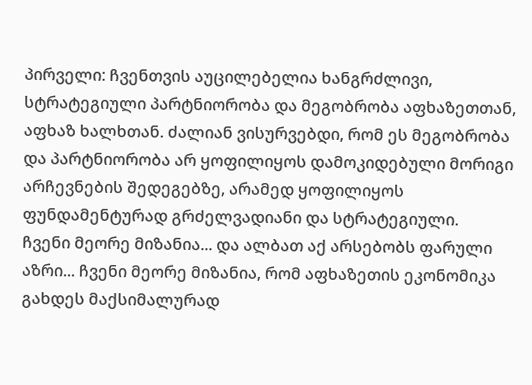პირველი: ჩვენთვის აუცილებელია ხანგრძლივი, სტრატეგიული პარტნიორობა და მეგობრობა აფხაზეთთან, აფხაზ ხალხთან. ძალიან ვისურვებდი, რომ ეს მეგობრობა და პარტნიორობა არ ყოფილიყოს დამოკიდებული მორიგი არჩევნების შედეგებზე, არამედ ყოფილიყოს ფუნდამენტურად გრძელვადიანი და სტრატეგიული.
ჩვენი მეორე მიზანია... და ალბათ აქ არსებობს ფარული აზრი... ჩვენი მეორე მიზანია, რომ აფხაზეთის ეკონომიკა გახდეს მაქსიმალურად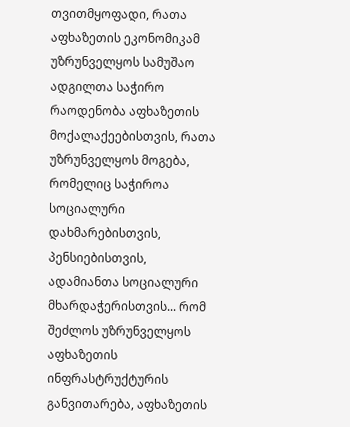თვითმყოფადი, რათა აფხაზეთის ეკონომიკამ უზრუნველყოს სამუშაო ადგილთა საჭირო რაოდენობა აფხაზეთის მოქალაქეებისთვის, რათა უზრუნველყოს მოგება, რომელიც საჭიროა სოციალური დახმარებისთვის, პენსიებისთვის, ადამიანთა სოციალური მხარდაჭერისთვის... რომ შეძლოს უზრუნველყოს აფხაზეთის ინფრასტრუქტურის განვითარება, აფხაზეთის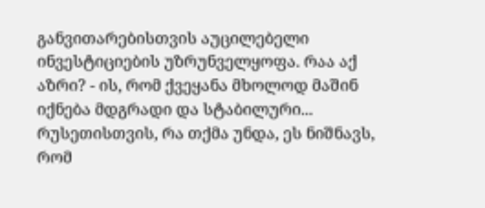განვითარებისთვის აუცილებელი ინვესტიციების უზრუნველყოფა. რაა აქ აზრი? - ის, რომ ქვეყანა მხოლოდ მაშინ იქნება მდგრადი და სტაბილური... რუსეთისთვის, რა თქმა უნდა, ეს ნიშნავს, რომ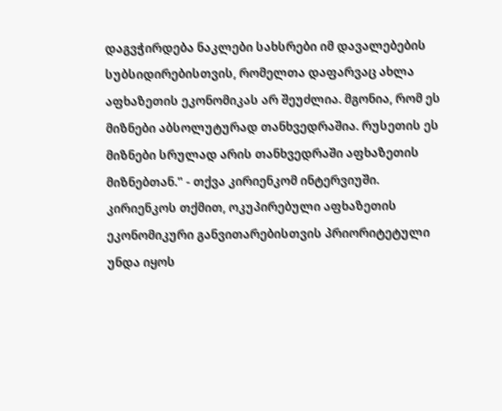დაგვჭირდება ნაკლები სახსრები იმ დავალებების სუბსიდირებისთვის, რომელთა დაფარვაც ახლა აფხაზეთის ეკონომიკას არ შეუძლია. მგონია, რომ ეს მიზნები აბსოლუტურად თანხვედრაშია. რუსეთის ეს მიზნები სრულად არის თანხვედრაში აფხაზეთის მიზნებთან." - თქვა კირიენკომ ინტერვიუში.
კირიენკოს თქმით, ოკუპირებული აფხაზეთის ეკონომიკური განვითარებისთვის პრიორიტეტული უნდა იყოს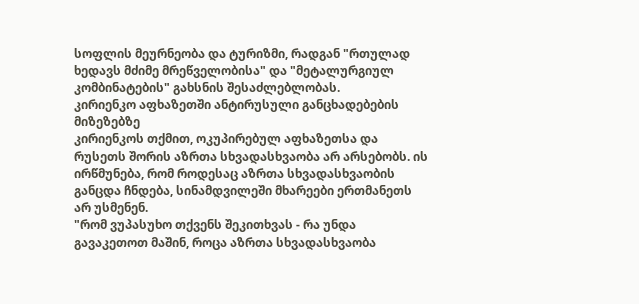სოფლის მეურნეობა და ტურიზმი, რადგან "რთულად ხედავს მძიმე მრეწველობისა" და "მეტალურგიულ კომბინატების" გახსნის შესაძლებლობას.
კირიენკო აფხაზეთში ანტირუსული განცხადებების მიზეზებზე
კირიენკოს თქმით, ოკუპირებულ აფხაზეთსა და რუსეთს შორის აზრთა სხვადასხვაობა არ არსებობს. ის ირწმუნება, რომ როდესაც აზრთა სხვადასხვაობის განცდა ჩნდება, სინამდვილეში მხარეები ერთმანეთს არ უსმენენ.
"რომ ვუპასუხო თქვენს შეკითხვას - რა უნდა გავაკეთოთ მაშინ, როცა აზრთა სხვადასხვაობა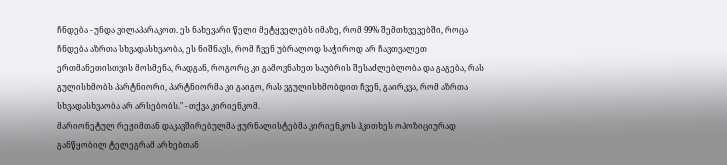ჩნდება - უნდა ვილაპარაკოთ. ეს ნახევარი წელი მეტყველებს იმაზე, რომ 99% შემთხვევებში, როცა ჩნდება აზრთა სხვადასხვაობა, ეს ნიშნავს, რომ ჩვენ უბრალოდ საჭიროდ არ ჩავთვალეთ ერთმანეთისთვის მოსმენა, რადგან, როგორც კი გამოვნახეთ საუბრის შესაძლებლობა და გაგება, რას გულისხმობს პარტნიორი, პარტნიორმა კი გაიგო, რას ვგულისხმობდით ჩვენ, გაირკვა, რომ აზრთა სხვადასხვაობა არ არსებობს." - თქვა კირიენკომ.
მარიონეტულ რეჟიმთან დაკავშირებულმა ჟურნალისტებმა კირიენკოს ჰკითხეს ოპოზიციურად განწყობილ ტელეგრამ არხებთან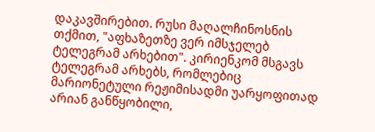დაკავშირებით. რუსი მაღალჩინოსნის თქმით, "აფხაზეთზე ვერ იმსჯელებ ტელეგრამ არხებით". კირიენკომ მსგავს ტელეგრამ არხებს, რომლებიც მარიონეტული რეჟიმისადმი უარყოფითად არიან განწყობილი,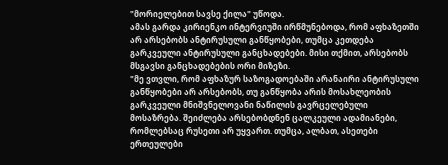"მორიელებით სავსე ქილა" უწოდა.
ამას გარდა კირიენკო ინტერვიუში ირწმუნებოდა, რომ აფხაზეთში არ არსებობს ანტირუსული განწყობები, თუმცა კეთდება გარკვეული ანტირუსული განცხადებები. მისი თქმით, არსებობს მსგავსი განცხადებების ორი მიზეზი.
"მე ვთვლი, რომ აფხაზურ საზოგადოებაში არანაირი ანტირუსული განწყობები არ არსებობს, თუ განწყობა არის მოსახლეობის გარკვეული მნიშვნელოვანი ნაწილის გავრცელებული მოსაზრება. შეიძლება არსებობდნენ ცალკეული ადამიანები, რომლებსაც რუსეთი არ უყვართ. თუმცა, ალბათ, ასეთები ერთეულები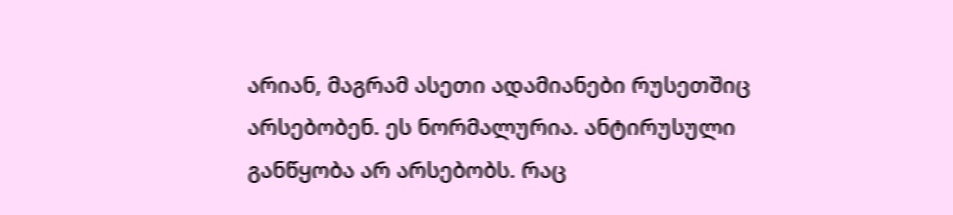არიან, მაგრამ ასეთი ადამიანები რუსეთშიც არსებობენ. ეს ნორმალურია. ანტირუსული განწყობა არ არსებობს. რაც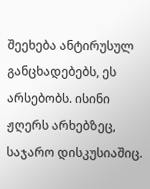შეეხება ანტირუსულ განცხადებებს, ეს არსებობს. ისინი ჟღერს არხებზეც, საჯარო დისკუსიაშიც.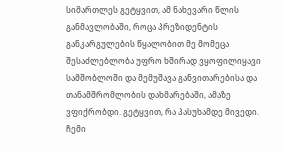სიმართლეს გეტყვით, ამ ნახევარი წლის განმავლობაში, როცა პრეზიდენტის განკარგულების წყალობით მე მომეცა შესაძლებლობა უფრო ხშირად ვყოფილიყავი სამშობლოში და მემუშავა განვითარებისა და თანამშრომლობის დახმარებაში, ამაზე ვფიქრობდი. გეტყვით, რა პასუხამდე მივედი. ჩემი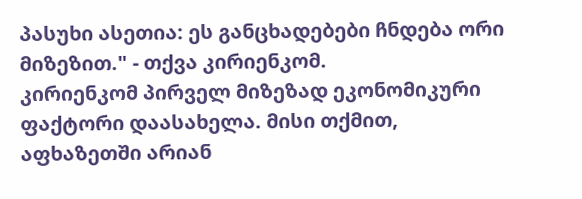პასუხი ასეთია: ეს განცხადებები ჩნდება ორი მიზეზით." - თქვა კირიენკომ.
კირიენკომ პირველ მიზეზად ეკონომიკური ფაქტორი დაასახელა. მისი თქმით, აფხაზეთში არიან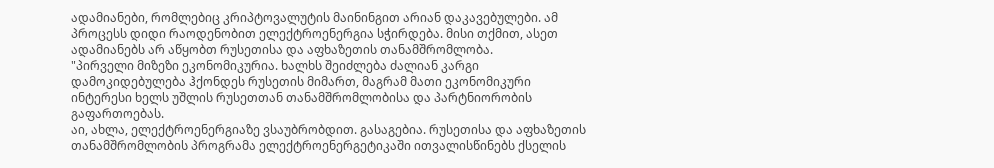ადამიანები, რომლებიც კრიპტოვალუტის მაინინგით არიან დაკავებულები. ამ პროცესს დიდი რაოდენობით ელექტროენერგია სჭირდება. მისი თქმით, ასეთ ადამიანებს არ აწყობთ რუსეთისა და აფხაზეთის თანამშრომლობა.
"პირველი მიზეზი ეკონომიკურია. ხალხს შეიძლება ძალიან კარგი დამოკიდებულება ჰქონდეს რუსეთის მიმართ, მაგრამ მათი ეკონომიკური ინტერესი ხელს უშლის რუსეთთან თანამშრომლობისა და პარტნიორობის გაფართოებას.
აი, ახლა, ელექტროენერგიაზე ვსაუბრობდით. გასაგებია. რუსეთისა და აფხაზეთის თანამშრომლობის პროგრამა ელექტროენერგეტიკაში ითვალისწინებს ქსელის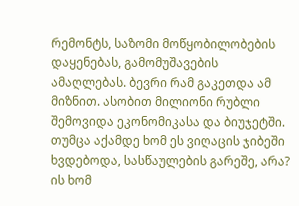რემონტს, საზომი მოწყობილობების დაყენებას, გამომუშავების ამაღლებას. ბევრი რამ გაკეთდა ამ მიზნით. ასობით მილიონი რუბლი შემოვიდა ეკონომიკასა და ბიუჯეტში.
თუმცა აქამდე ხომ ეს ვიღაცის ჯიბეში ხვდებოდა, სასწაულების გარეშე, არა? ის ხომ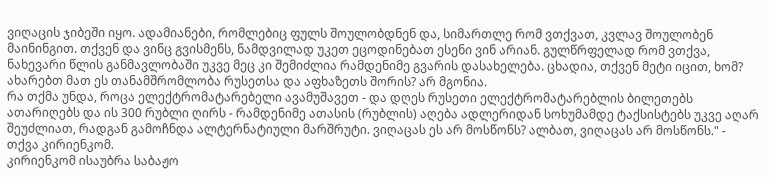ვიღაცის ჯიბეში იყო. ადამიანები, რომლებიც ფულს შოულობდნენ და, სიმართლე რომ ვთქვათ, კვლავ შოულობენ მაინინგით. თქვენ და ვინც გვისმენს, ნამდვილად უკეთ ეცოდინებათ ესენი ვინ არიან. გულწრფელად რომ ვთქვა, ნახევარი წლის განმავლობაში უკვე მეც კი შემიძლია რამდენიმე გვარის დასახელება. ცხადია, თქვენ მეტი იცით, ხომ? ახარებთ მათ ეს თანამშრომლობა რუსეთსა და აფხაზეთს შორის? არ მგონია.
რა თქმა უნდა, როცა ელექტრომატარებელი ავამუშავეთ - და დღეს რუსეთი ელექტრომატარებლის ბილეთებს ათარიღებს და ის 300 რუბლი ღირს - რამდენიმე ათასის (რუბლის) აღება ადლერიდან სოხუმამდე ტაქსისტებს უკვე აღარ შეუძლიათ, რადგან გამოჩნდა ალტერნატიული მარშრუტი. ვიღაცას ეს არ მოსწონს? ალბათ, ვიღაცას არ მოსწონს." - თქვა კირიენკომ.
კირიენკომ ისაუბრა საბაჟო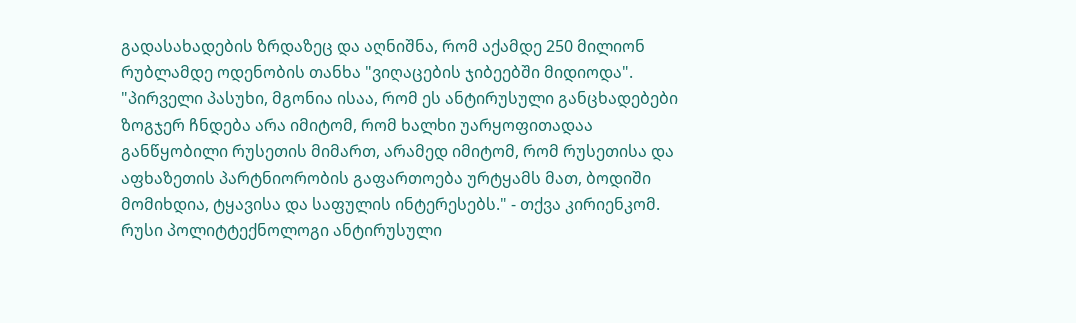გადასახადების ზრდაზეც და აღნიშნა, რომ აქამდე 250 მილიონ რუბლამდე ოდენობის თანხა "ვიღაცების ჯიბეებში მიდიოდა".
"პირველი პასუხი, მგონია ისაა, რომ ეს ანტირუსული განცხადებები ზოგჯერ ჩნდება არა იმიტომ, რომ ხალხი უარყოფითადაა განწყობილი რუსეთის მიმართ, არამედ იმიტომ, რომ რუსეთისა და აფხაზეთის პარტნიორობის გაფართოება ურტყამს მათ, ბოდიში მომიხდია, ტყავისა და საფულის ინტერესებს." - თქვა კირიენკომ.
რუსი პოლიტტექნოლოგი ანტირუსული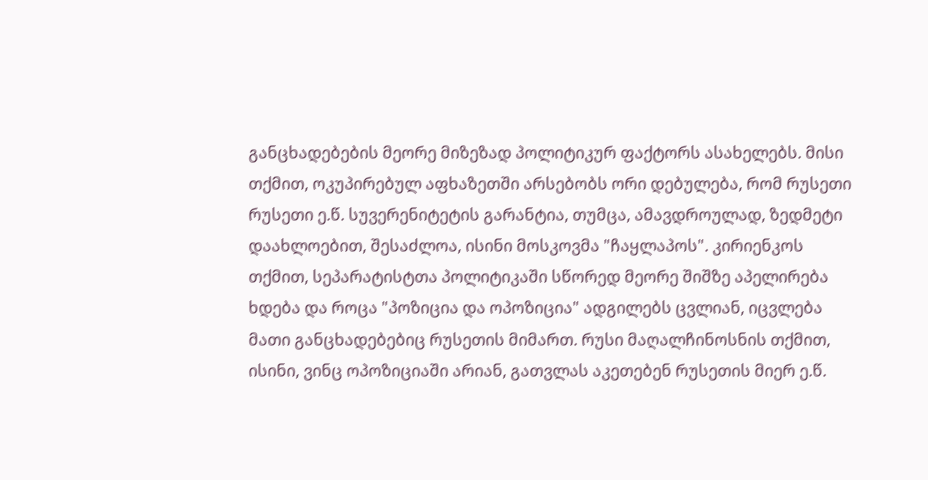განცხადებების მეორე მიზეზად პოლიტიკურ ფაქტორს ასახელებს. მისი თქმით, ოკუპირებულ აფხაზეთში არსებობს ორი დებულება, რომ რუსეთი რუსეთი ე.წ. სუვერენიტეტის გარანტია, თუმცა, ამავდროულად, ზედმეტი დაახლოებით, შესაძლოა, ისინი მოსკოვმა "ჩაყლაპოს". კირიენკოს თქმით, სეპარატისტთა პოლიტიკაში სწორედ მეორე შიშზე აპელირება ხდება და როცა "პოზიცია და ოპოზიცია" ადგილებს ცვლიან, იცვლება მათი განცხადებებიც რუსეთის მიმართ. რუსი მაღალჩინოსნის თქმით, ისინი, ვინც ოპოზიციაში არიან, გათვლას აკეთებენ რუსეთის მიერ ე.წ.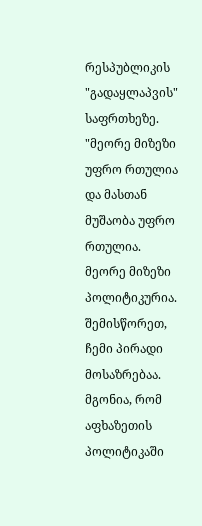რესპუბლიკის "გადაყლაპვის" საფრთხეზე.
"მეორე მიზეზი უფრო რთულია და მასთან მუშაობა უფრო რთულია. მეორე მიზეზი პოლიტიკურია. შემისწორეთ, ჩემი პირადი მოსაზრებაა. მგონია, რომ აფხაზეთის პოლიტიკაში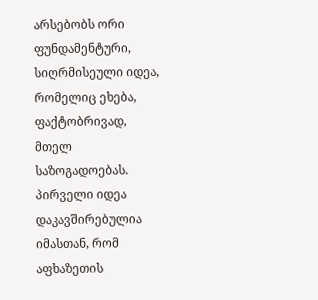არსებობს ორი ფუნდამენტური, სიღრმისეული იდეა, რომელიც ეხება, ფაქტობრივად, მთელ საზოგადოებას. პირველი იდეა დაკავშირებულია იმასთან, რომ აფხაზეთის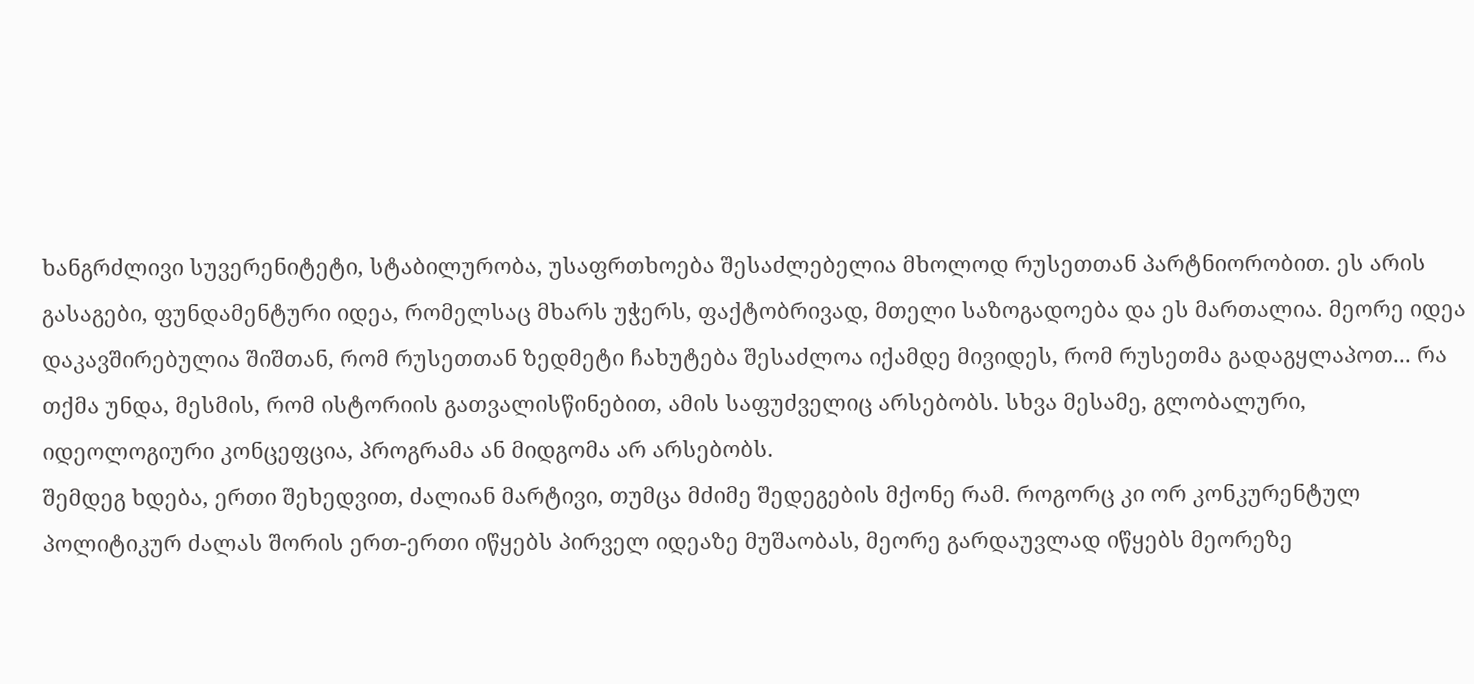ხანგრძლივი სუვერენიტეტი, სტაბილურობა, უსაფრთხოება შესაძლებელია მხოლოდ რუსეთთან პარტნიორობით. ეს არის გასაგები, ფუნდამენტური იდეა, რომელსაც მხარს უჭერს, ფაქტობრივად, მთელი საზოგადოება და ეს მართალია. მეორე იდეა დაკავშირებულია შიშთან, რომ რუსეთთან ზედმეტი ჩახუტება შესაძლოა იქამდე მივიდეს, რომ რუსეთმა გადაგყლაპოთ... რა თქმა უნდა, მესმის, რომ ისტორიის გათვალისწინებით, ამის საფუძველიც არსებობს. სხვა მესამე, გლობალური, იდეოლოგიური კონცეფცია, პროგრამა ან მიდგომა არ არსებობს.
შემდეგ ხდება, ერთი შეხედვით, ძალიან მარტივი, თუმცა მძიმე შედეგების მქონე რამ. როგორც კი ორ კონკურენტულ პოლიტიკურ ძალას შორის ერთ-ერთი იწყებს პირველ იდეაზე მუშაობას, მეორე გარდაუვლად იწყებს მეორეზე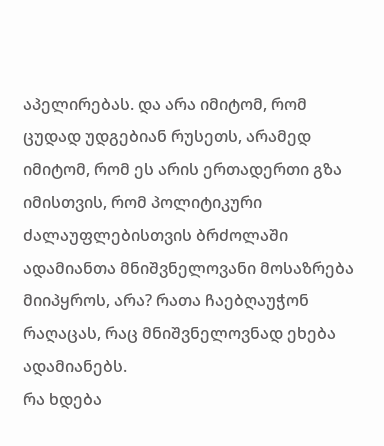აპელირებას. და არა იმიტომ, რომ ცუდად უდგებიან რუსეთს, არამედ იმიტომ, რომ ეს არის ერთადერთი გზა იმისთვის, რომ პოლიტიკური ძალაუფლებისთვის ბრძოლაში ადამიანთა მნიშვნელოვანი მოსაზრება მიიპყროს, არა? რათა ჩაებღაუჭონ რაღაცას, რაც მნიშვნელოვნად ეხება ადამიანებს.
რა ხდება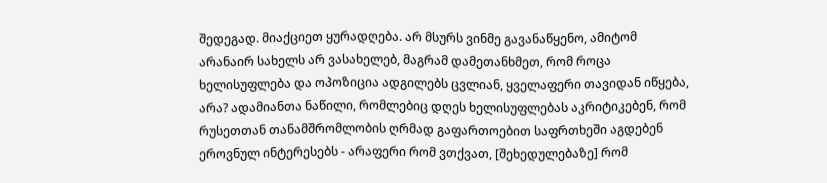შედეგად. მიაქციეთ ყურადღება. არ მსურს ვინმე გავანაწყენო, ამიტომ არანაირ სახელს არ ვასახელებ, მაგრამ დამეთანხმეთ, რომ როცა ხელისუფლება და ოპოზიცია ადგილებს ცვლიან, ყველაფერი თავიდან იწყება, არა? ადამიანთა ნაწილი, რომლებიც დღეს ხელისუფლებას აკრიტიკებენ, რომ რუსეთთან თანამშრომლობის ღრმად გაფართოებით საფრთხეში აგდებენ ეროვნულ ინტერესებს - არაფერი რომ ვთქვათ, [შეხედულებაზე] რომ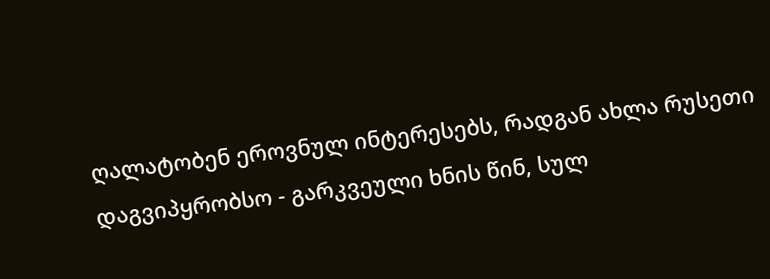ღალატობენ ეროვნულ ინტერესებს, რადგან ახლა რუსეთი დაგვიპყრობსო - გარკვეული ხნის წინ, სულ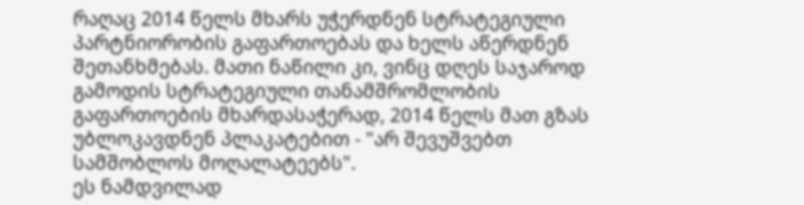რაღაც 2014 წელს მხარს უჭერდნენ სტრატეგიული პარტნიორობის გაფართოებას და ხელს აწერდნენ შეთანხმებას. მათი ნაწილი კი, ვინც დღეს საჯაროდ გამოდის სტრატეგიული თანამშრომლობის გაფართოების მხარდასაჭერად, 2014 წელს მათ გზას უბლოკავდნენ პლაკატებით - "არ შევუშვებთ სამშობლოს მოღალატეებს".
ეს ნამდვილად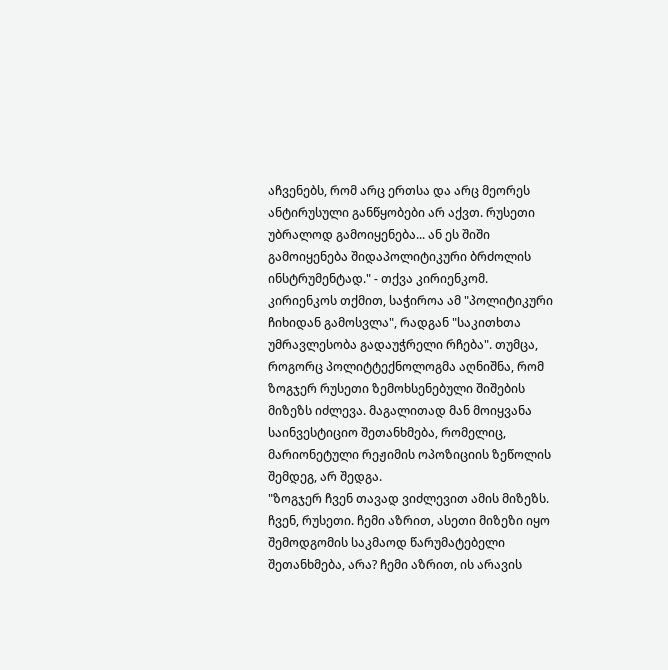აჩვენებს, რომ არც ერთსა და არც მეორეს ანტირუსული განწყობები არ აქვთ. რუსეთი უბრალოდ გამოიყენება... ან ეს შიში გამოიყენება შიდაპოლიტიკური ბრძოლის ინსტრუმენტად." - თქვა კირიენკომ.
კირიენკოს თქმით, საჭიროა ამ "პოლიტიკური ჩიხიდან გამოსვლა", რადგან "საკითხთა უმრავლესობა გადაუჭრელი რჩება". თუმცა, როგორც პოლიტტექნოლოგმა აღნიშნა, რომ ზოგჯერ რუსეთი ზემოხსენებული შიშების მიზეზს იძლევა. მაგალითად მან მოიყვანა საინვესტიციო შეთანხმება, რომელიც, მარიონეტული რეჟიმის ოპოზიციის ზეწოლის შემდეგ, არ შედგა.
"ზოგჯერ ჩვენ თავად ვიძლევით ამის მიზეზს. ჩვენ, რუსეთი. ჩემი აზრით, ასეთი მიზეზი იყო შემოდგომის საკმაოდ წარუმატებელი შეთანხმება, არა? ჩემი აზრით, ის არავის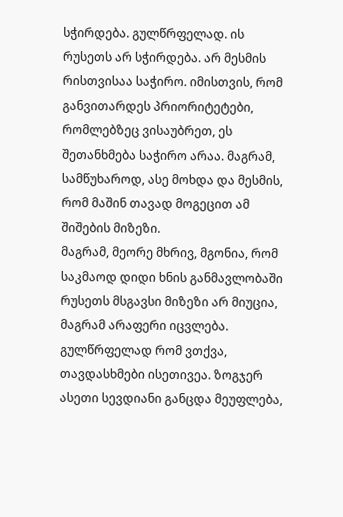სჭირდება. გულწრფელად. ის რუსეთს არ სჭირდება. არ მესმის რისთვისაა საჭირო. იმისთვის, რომ განვითარდეს პრიორიტეტები, რომლებზეც ვისაუბრეთ, ეს შეთანხმება საჭირო არაა. მაგრამ, სამწუხაროდ, ასე მოხდა და მესმის, რომ მაშინ თავად მოგეცით ამ შიშების მიზეზი.
მაგრამ, მეორე მხრივ, მგონია, რომ საკმაოდ დიდი ხნის განმავლობაში რუსეთს მსგავსი მიზეზი არ მიუცია, მაგრამ არაფერი იცვლება. გულწრფელად რომ ვთქვა, თავდასხმები ისეთივეა. ზოგჯერ ასეთი სევდიანი განცდა მეუფლება,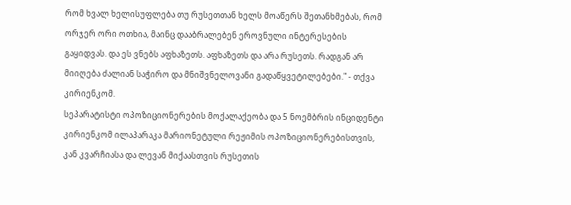რომ ხვალ ხელისუფლება თუ რუსეთთან ხელს მოაწერს შეთანხმებას, რომ ორჯერ ორი ოთხია, მაინც დააბრალებენ ეროვნული ინტერესების გაყიდვას. და ეს ვნებს აფხაზეთს. აფხაზეთს და არა რუსეთს. რადგან არ მიიღება ძალიან საჭირო და მნიშვნელოვანი გადაწყვეტილებები." - თქვა კირიენკომ.
სეპარატისტი ოპოზიციონერების მოქალაქეობა და 5 ნოემბრის ინციდენტი
კირიენკომ ილაპარაკა მარიონეტული რეჟიმის ოპოზიციონერებისთვის, კან კვარჩიასა და ლევან მიქაასთვის რუსეთის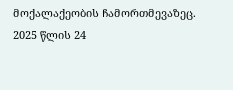მოქალაქეობის ჩამორთმევაზეც. 2025 წლის 24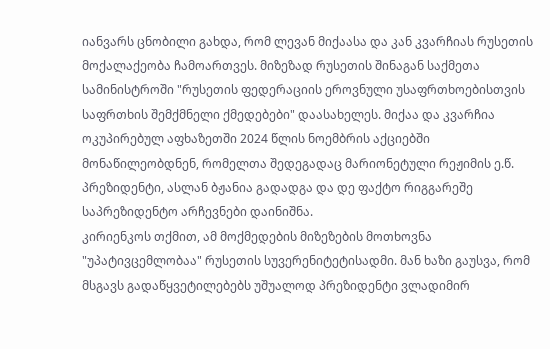იანვარს ცნობილი გახდა, რომ ლევან მიქაასა და კან კვარჩიას რუსეთის მოქალაქეობა ჩამოართვეს. მიზეზად რუსეთის შინაგან საქმეთა სამინისტროში "რუსეთის ფედერაციის ეროვნული უსაფრთხოებისთვის საფრთხის შემქმნელი ქმედებები" დაასახელეს. მიქაა და კვარჩია ოკუპირებულ აფხაზეთში 2024 წლის ნოემბრის აქციებში მონაწილეობდნენ, რომელთა შედეგადაც მარიონეტული რეჟიმის ე.წ. პრეზიდენტი, ასლან ბჟანია გადადგა და დე ფაქტო რიგგარეშე საპრეზიდენტო არჩევნები დაინიშნა.
კირიენკოს თქმით, ამ მოქმედების მიზეზების მოთხოვნა "უპატივცემლობაა" რუსეთის სუვერენიტეტისადმი. მან ხაზი გაუსვა, რომ მსგავს გადაწყვეტილებებს უშუალოდ პრეზიდენტი ვლადიმირ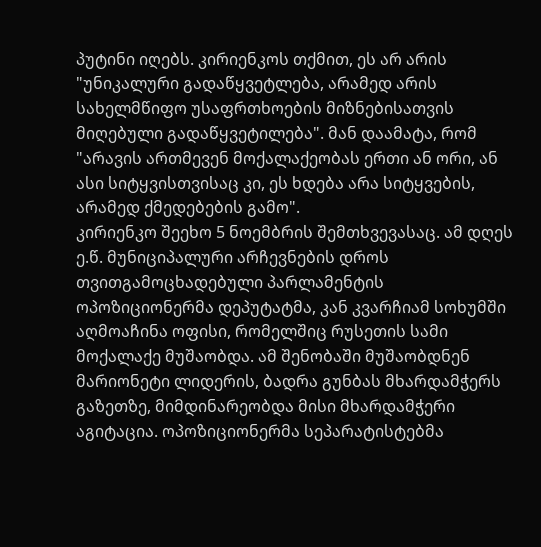პუტინი იღებს. კირიენკოს თქმით, ეს არ არის "უნიკალური გადაწყვეტლება, არამედ არის სახელმწიფო უსაფრთხოების მიზნებისათვის მიღებული გადაწყვეტილება". მან დაამატა, რომ "არავის ართმევენ მოქალაქეობას ერთი ან ორი, ან ასი სიტყვისთვისაც კი, ეს ხდება არა სიტყვების, არამედ ქმედებების გამო".
კირიენკო შეეხო 5 ნოემბრის შემთხვევასაც. ამ დღეს ე.წ. მუნიციპალური არჩევნების დროს თვითგამოცხადებული პარლამენტის ოპოზიციონერმა დეპუტატმა, კან კვარჩიამ სოხუმში აღმოაჩინა ოფისი, რომელშიც რუსეთის სამი მოქალაქე მუშაობდა. ამ შენობაში მუშაობდნენ მარიონეტი ლიდერის, ბადრა გუნბას მხარდამჭერს გაზეთზე, მიმდინარეობდა მისი მხარდამჭერი აგიტაცია. ოპოზიციონერმა სეპარატისტებმა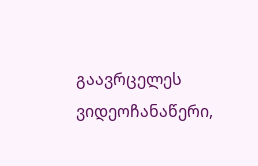გაავრცელეს ვიდეოჩანაწერი,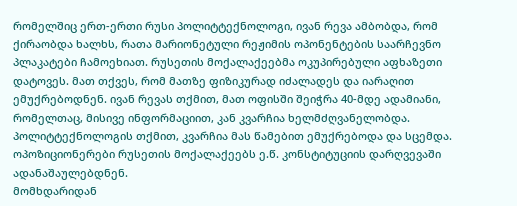რომელშიც ერთ-ერთი რუსი პოლიტტექნოლოგი, ივან რევა ამბობდა, რომ ქირაობდა ხალხს, რათა მარიონეტული რეჟიმის ოპონენტების საარჩევნო პლაკატები ჩამოეხიათ. რუსეთის მოქალაქეებმა ოკუპირებული აფხაზეთი დატოვეს. მათ თქვეს, რომ მათზე ფიზიკურად იძალადეს და იარაღით ემუქრებოდნენ. ივან რევას თქმით, მათ ოფისში შეიჭრა 40-მდე ადამიანი, რომელთაც, მისივე ინფორმაციით, კან კვარჩია ხელმძღვანელობდა. პოლიტტექნოლოგის თქმით, კვარჩია მას წამებით ემუქრებოდა და სცემდა. ოპოზიციონერები რუსეთის მოქალაქეებს ე.წ. კონსტიტუციის დარღვევაში ადანაშაულებდნენ.
მომხდარიდან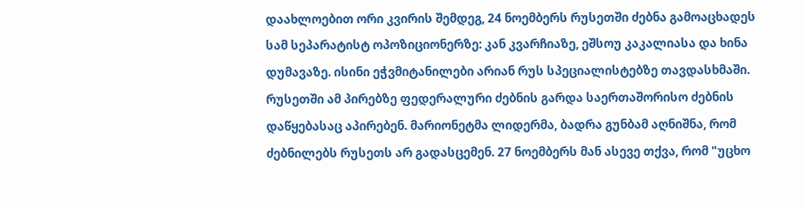დაახლოებით ორი კვირის შემდეგ, 24 ნოემბერს რუსეთში ძებნა გამოაცხადეს სამ სეპარატისტ ოპოზიციონერზე: კან კვარჩიაზე, ეშსოუ კაკალიასა და ხინა დუმავაზე. ისინი ეჭვმიტანილები არიან რუს სპეციალისტებზე თავდასხმაში. რუსეთში ამ პირებზე ფედერალური ძებნის გარდა საერთაშორისო ძებნის დაწყებასაც აპირებენ. მარიონეტმა ლიდერმა, ბადრა გუნბამ აღნიშნა, რომ ძებნილებს რუსეთს არ გადასცემენ. 27 ნოემბერს მან ასევე თქვა, რომ "უცხო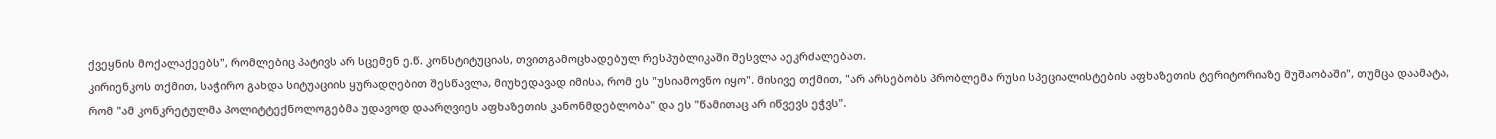ქვეყნის მოქალაქეებს", რომლებიც პატივს არ სცემენ ე.წ. კონსტიტუციას, თვითგამოცხადებულ რესპუბლიკაში შესვლა აეკრძალებათ.
კირიენკოს თქმით, საჭირო გახდა სიტუაციის ყურადღებით შესწავლა, მიუხედავად იმისა, რომ ეს "უსიამოვნო იყო". მისივე თქმით, "არ არსებობს პრობლემა რუსი სპეციალისტების აფხაზეთის ტერიტორიაზე მუშაობაში", თუმცა დაამატა, რომ "ამ კონკრეტულმა პოლიტტექნოლოგებმა უდავოდ დაარღვიეს აფხაზეთის კანონმდებლობა" და ეს "წამითაც არ იწვევს ეჭვს".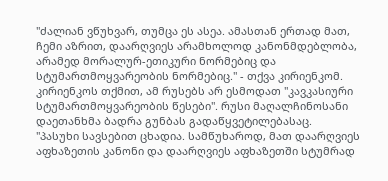"ძალიან ვწუხვარ, თუმცა ეს ასეა. ამასთან ერთად მათ, ჩემი აზრით, დაარღვიეს არამხოლოდ კანონმდებლობა, არამედ მორალურ-ეთიკური ნორმებიც და სტუმართმოყვარეობის ნორმებიც." - თქვა კირიენკომ.
კირიენკოს თქმით, ამ რუსებს არ ესმოდათ "კავკასიური სტუმართმოყვარეობის წესები". რუსი მაღალჩინოსანი დაეთანხმა ბადრა გუნბას გადაწყვეტილებასაც.
"პასუხი სავსებით ცხადია. სამწუხაროდ, მათ დაარღვიეს აფხაზეთის კანონი და დაარღვიეს აფხაზეთში სტუმრად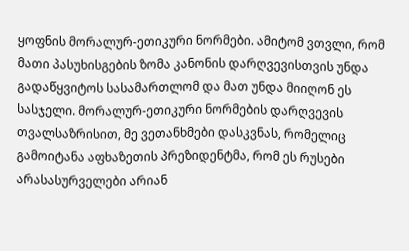ყოფნის მორალურ-ეთიკური ნორმები. ამიტომ ვთვლი, რომ მათი პასუხისგების ზომა კანონის დარღვევისთვის უნდა გადაწყვიტოს სასამართლომ და მათ უნდა მიიღონ ეს სასჯელი. მორალურ-ეთიკური ნორმების დარღვევის თვალსაზრისით, მე ვეთანხმები დასკვნას, რომელიც გამოიტანა აფხაზეთის პრეზიდენტმა, რომ ეს რუსები არასასურველები არიან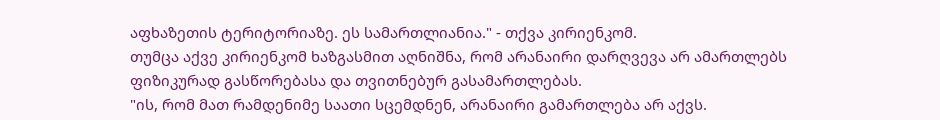აფხაზეთის ტერიტორიაზე. ეს სამართლიანია." - თქვა კირიენკომ.
თუმცა აქვე კირიენკომ ხაზგასმით აღნიშნა, რომ არანაირი დარღვევა არ ამართლებს ფიზიკურად გასწორებასა და თვითნებურ გასამართლებას.
"ის, რომ მათ რამდენიმე საათი სცემდნენ, არანაირი გამართლება არ აქვს.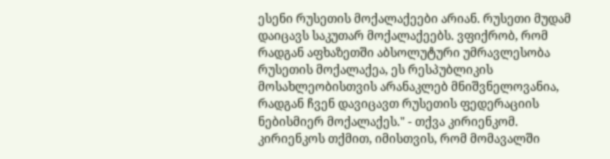ესენი რუსეთის მოქალაქეები არიან. რუსეთი მუდამ დაიცავს საკუთარ მოქალაქეებს. ვფიქრობ, რომ რადგან აფხაზეთში აბსოლუტური უმრავლესობა რუსეთის მოქალაქეა, ეს რესპუბლიკის მოსახლეობისთვის არანაკლებ მნიშვნელოვანია, რადგან ჩვენ დავიცავთ რუსეთის ფედერაციის ნებისმიერ მოქალაქეს." - თქვა კირიენკომ.
კირიენკოს თქმით, იმისთვის, რომ მომავალში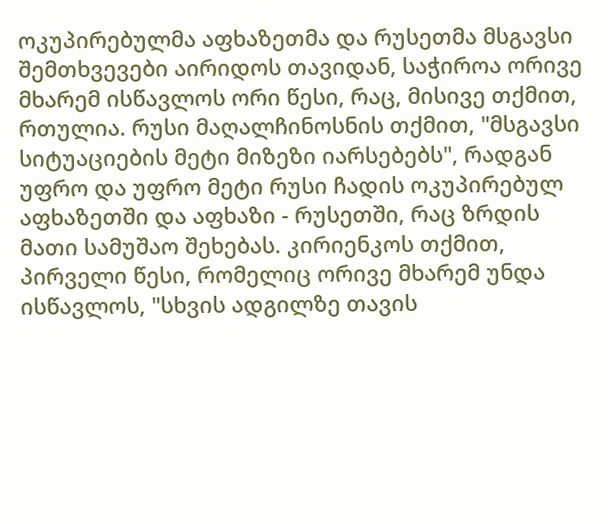ოკუპირებულმა აფხაზეთმა და რუსეთმა მსგავსი შემთხვევები აირიდოს თავიდან, საჭიროა ორივე მხარემ ისწავლოს ორი წესი, რაც, მისივე თქმით, რთულია. რუსი მაღალჩინოსნის თქმით, "მსგავსი სიტუაციების მეტი მიზეზი იარსებებს", რადგან უფრო და უფრო მეტი რუსი ჩადის ოკუპირებულ აფხაზეთში და აფხაზი - რუსეთში, რაც ზრდის მათი სამუშაო შეხებას. კირიენკოს თქმით, პირველი წესი, რომელიც ორივე მხარემ უნდა ისწავლოს, "სხვის ადგილზე თავის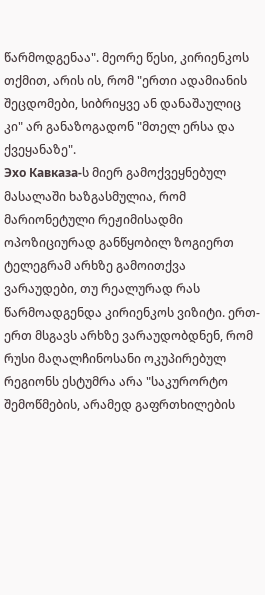წარმოდგენაა". მეორე წესი, კირიენკოს თქმით, არის ის, რომ "ერთი ადამიანის შეცდომები, სიბრიყვე ან დანაშაულიც კი" არ განაზოგადონ "მთელ ერსა და ქვეყანაზე".
Эхо Кавказа-ს მიერ გამოქვეყნებულ მასალაში ხაზგასმულია, რომ მარიონეტული რეჟიმისადმი ოპოზიციურად განწყობილ ზოგიერთ ტელეგრამ არხზე გამოითქვა ვარაუდები, თუ რეალურად რას წარმოადგენდა კირიენკოს ვიზიტი. ერთ-ერთ მსგავს არხზე ვარაუდობდნენ, რომ რუსი მაღალჩინოსანი ოკუპირებულ რეგიონს ესტუმრა არა "საკურორტო შემოწმების, არამედ გაფრთხილების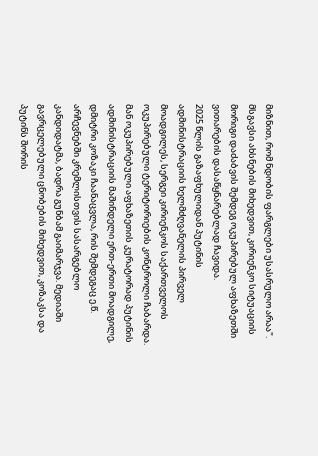მიზნით, რომ ნდობის ფარგლები უსასრულო არაა". მსგავსი ახსნების მიხედვით, კირიენკო სიტუაციის მორიგი დაძაბვის შემდეგ ოკუპირებულ აფხაზეთში ვითარების დასაწყნარებლად ჩავიდა.
2025 წლის გაზაფხულიდან პუტინის ადმინისტრაციის ხელმძღვანელის პირველ მოადგილეს, სერგეი კირიენკოს საქართველოს ოკუპირებული ტერიტორიების კონტროლი ჩაბარდა. მან ოკუპირებული აფხაზეთის კურატორად პუტინის ადმინისტრაციის მაშინდელი ერთ-ერთი მოადგილე, დმიტრი კოზაკი ჩაანაცვლა, რის შემდეგაც ე.წ. არჩევნებში კრემლისთვის სასარგებლო კანდიდატმა, ბადრა გუნბამ გაიმარჯვა. მედიაში გავრცელებული ცნობების მიხედვით, კოზაკსა და პუტინს შორის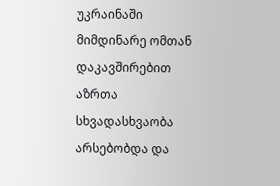უკრაინაში მიმდინარე ომთან დაკავშირებით აზრთა სხვადასხვაობა არსებობდა და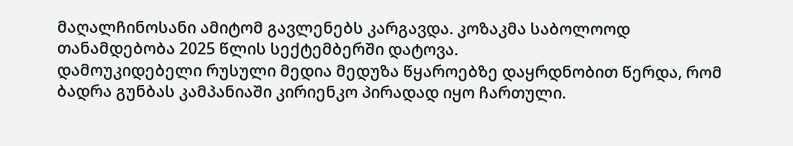მაღალჩინოსანი ამიტომ გავლენებს კარგავდა. კოზაკმა საბოლოოდ თანამდებობა 2025 წლის სექტემბერში დატოვა.
დამოუკიდებელი რუსული მედია მედუზა წყაროებზე დაყრდნობით წერდა, რომ ბადრა გუნბას კამპანიაში კირიენკო პირადად იყო ჩართული.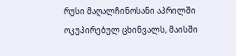რუსი მაღალჩინოსანი აპრილში ოკუპირებულ ცხინვალს, მაისში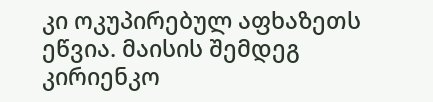კი ოკუპირებულ აფხაზეთს ეწვია. მაისის შემდეგ კირიენკო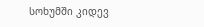სოხუმში კიდევ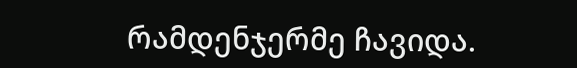რამდენჯერმე ჩავიდა.